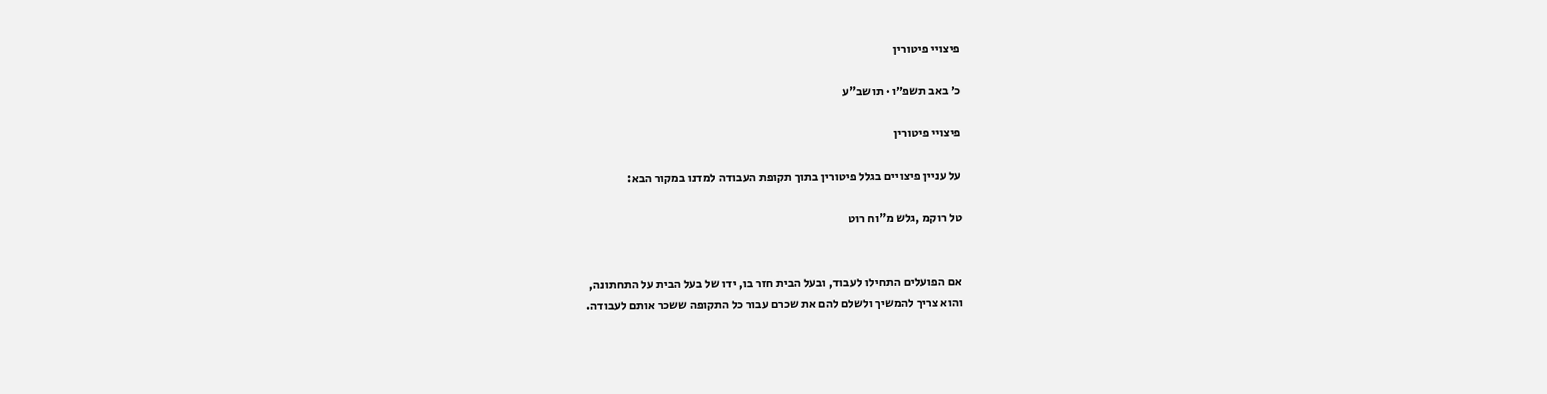פיצויי פיטורין

כ׳ באב תשפ״ו · תושב"ע

פיצויי פיטורין

על עניין פיצויים בגלל פיטורין בתוך תקופת העבודה למדנו במקור הבא:

טל רוקמ ,גלש מ"וח רוט


אם הפועלים התחילו לעבוד, ובעל הבית חזר בו, ידו של בעל הבית על התחתונה,
והוא צריך להמשיך ולשלם להם את שכרם עבור כל התקופה ששכר אותם לעבודה.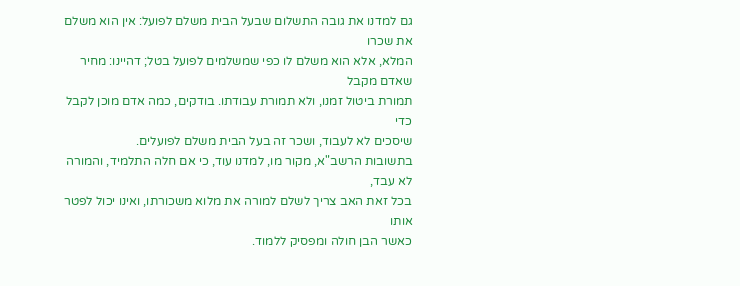גם למדנו את גובה התשלום שבעל הבית משלם לפועל: אין הוא משלם את שכרו
המלא, אלא הוא משלם לו כפי שמשלמים לפועל בטל; דהיינו: מחיר שאדם מקבל
תמורת ביטול זמנו, ולא תמורת עבודתו. בודקים, כמה אדם מוכן לקבל כדי
שיסכים לא לעבוד, ושכר זה בעל הבית משלם לפועלים.
בתשובות הרשב"א, מקור מו, למדנו עוד, כי אם חלה התלמיד, והמורה לא עבד,
בכל זאת האב צריך לשלם למורה את מלוא משכורתו, ואינו יכול לפטר אותו
כאשר הבן חולה ומפסיק ללמוד.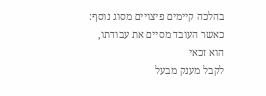בהלכה קיימים פיצויים מסוג נוסף: כאשר העובד מסיים את עבודתו, הוא זכאי
לקבל מענק מבעל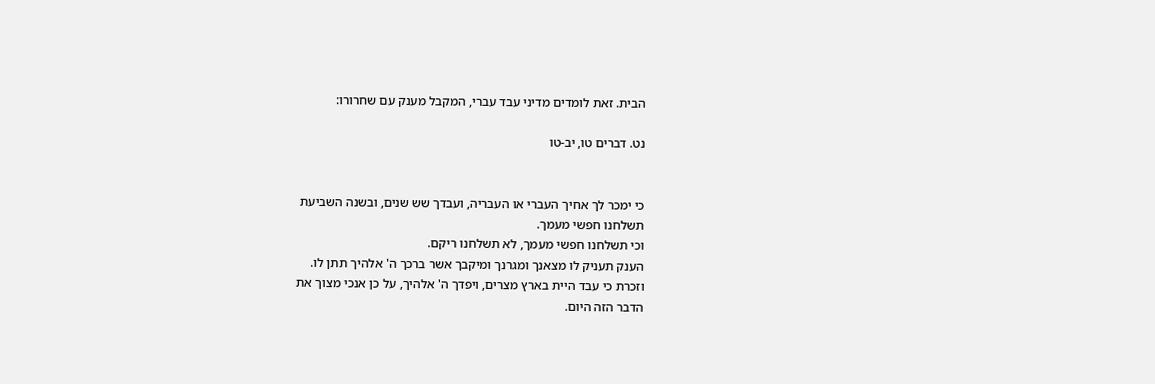הבית. זאת לומדים מדיני עבד עברי, המקבל מענק עם שחרורו:

נט. דברים טו, יב-טו


כי ימכר לך אחיך העברי או העבריה, ועבדך שש שנים, ובשנה השביעת
תשלחנו חפשי מעמך.
וכי תשלחנו חפשי מעמך, לא תשלחנו ריקם.
הענק תעניק לו מצאנך ומגרנך ומיקבך אשר ברכך ה' אלהיך תתן לו.
וזכרת כי עבד היית בארץ מצרים, ויפדך ה' אלהיך, על כן אנכי מצוך את
הדבר הזה היום.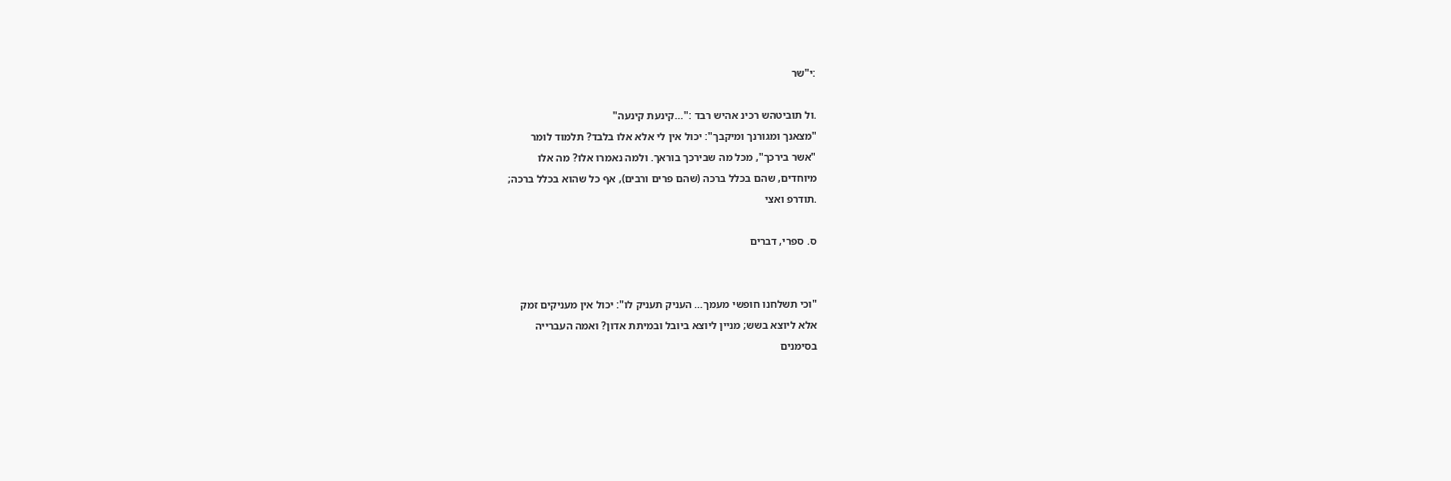:י"שר

.ול תוביטהש רכינ אהיש רבד :"…קינעת קינעה"
"מצאנך ומגורנך ומיקבך": יכול אין לי אלא אלו בלבד? תלמוד לומר
"אשר בירכך", מכל מה שבירכך בוראך. ולמה נאמרו אלו? מה אלו
מיוחדים, שהם בכלל ברכה (שהם פרים ורבים), אף כל שהוא בכלל ברכה;
.תודרפ ואצי

ס. ספרי, דברים


"וכי תשלחנו חופשי מעמך… העניק תעניק לו": יכול אין מעניקים זמק
אלא ליוצא בשש; מניין ליוצא ביובל ובמיתת אדון? ואמה העברייה
בסימנים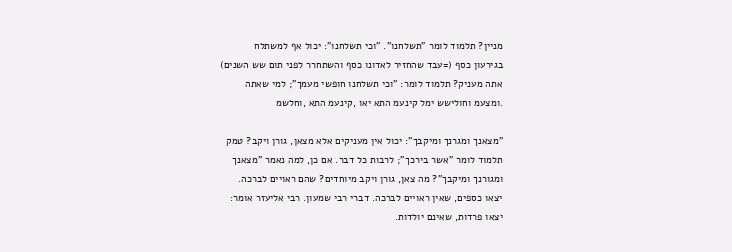מניין? תלמוד לומר "תשלחנו". "וכי תשלחנו": יכול אף למשתלח
בגירעון כסף (=עבד שהחזיר לאדונו כסף והשתחרר לפני תום שש השנים)
אתה מעניק? תלמוד לומר: "וכי תשלחנו חופשי מעמך"; למי שאתה
.ומצעמ וחולישש ימל קינעמ התא יאו ,קינעמ התא ,וחלשמ

"מצאנך ומגרנך ומיקבך": יכול אין מעניקים אלא מצאן, גורן ויקב? טמק
תלמוד לומר "אשר בירכך"; לרבות כל דבר. אם כן, למה נאמר "מצאנך
ומגורנך ומיקבך"? מה צאן, גורן ויקב מיוחדים? שהם ראויים לברכה.
יצאו כספים, שאין ראויים לברכה. דברי רבי שמעון. רבי אליעזר אומר:
יצאו פרדות, שאינם יולדות.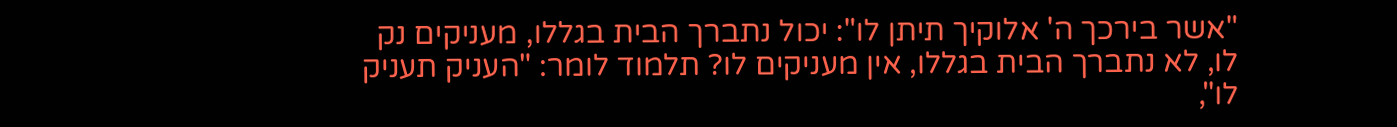"אשר בירכך ה' אלוקיך תיתן לו": יכול נתברך הבית בגללו, מעניקים נק
לו, לא נתברך הבית בגללו, אין מעניקים לו? תלמוד לומר: "העניק תעניק
לו",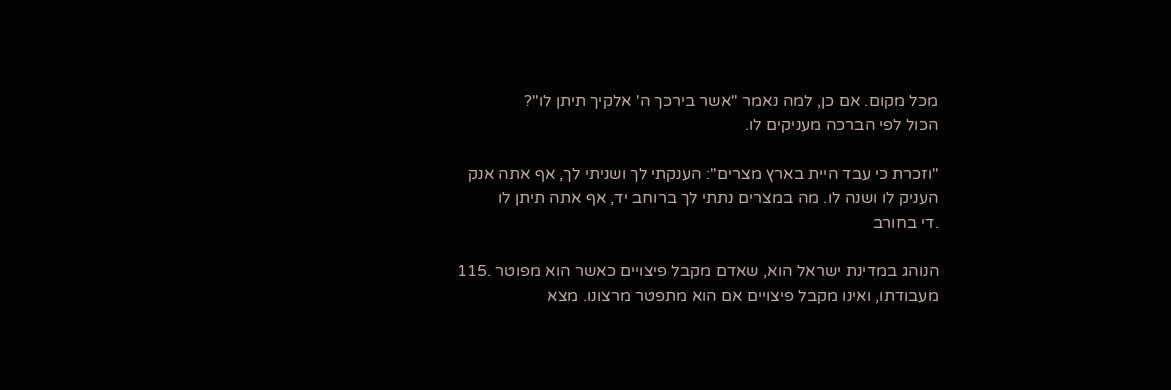מכל מקום. אם כן, למה נאמר "אשר בירכך ה' אלקיך תיתן לו"?
הכול לפי הברכה מעניקים לו.

"וזכרת כי עבד היית בארץ מצרים": הענקתי לך ושניתי לך, אף אתה אנק
העניק לו ושנה לו. מה במצרים נתתי לך ברוחב יד, אף אתה תיתן לו
.די בחורב

הנוהג במדינת ישראל הוא, שאדם מקבל פיצויים כאשר הוא מפוטר .115
מעבודתו, ואינו מקבל פיצויים אם הוא מתפטר מרצונו. מצא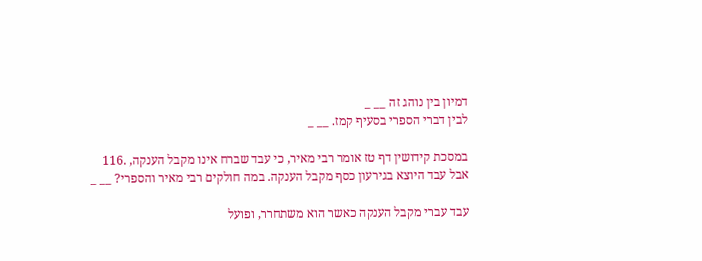דמיון בין נוהג זה __ _
לבין דברי הספרי בסעיף קמז. __ _

במסכת קידושין דף טז אומר רבי מאיר, כי עבד שברח אינו מקבל הענקה, .116
אבל עבד היוצא בגירעון כסף מקבל הענקה. במה חולקים רבי מאיר והספרי? __ _

עבד עברי מקבל הענקה כאשר הוא משתחרר, ופועל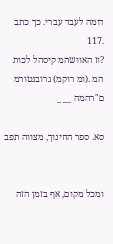דומה לעבד עברי. כך כתב .117
?וז האוושהמ קיסהל לכות המ .(ומ רוקמ) גרובנטורמ ם"רהמה __ _

סא. ספר החינוך, מצווה תפב


ומכל מקום, אף בזמן הזה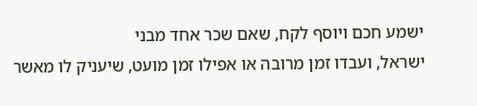ישמע חכם ויוסף לקח, שאם שכר אחד מבני
ישראל, ועבדו זמן מרובה או אפילו זמן מועט, שיעניק לו מאשר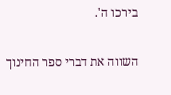בירכו ה'.

השווה את דברי ספר החינוך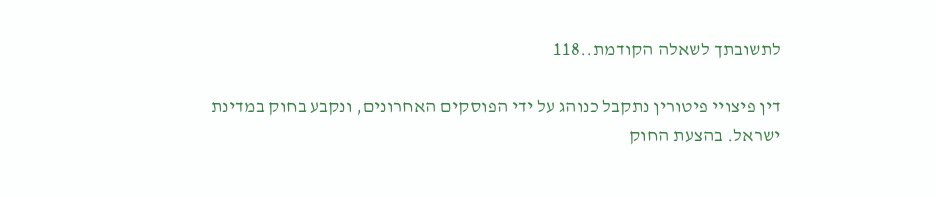לתשובתך לשאלה הקודמת..118

דין פיצויי פיטורין נתקבל כנוהג על ידי הפוסקים האחרונים, ונקבע בחוק במדינת
ישראל. בהצעת החוק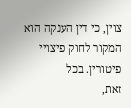צוין, כי דין הענקה הוא המקור לחוק פיצויי פיטורין. בכל
זאת,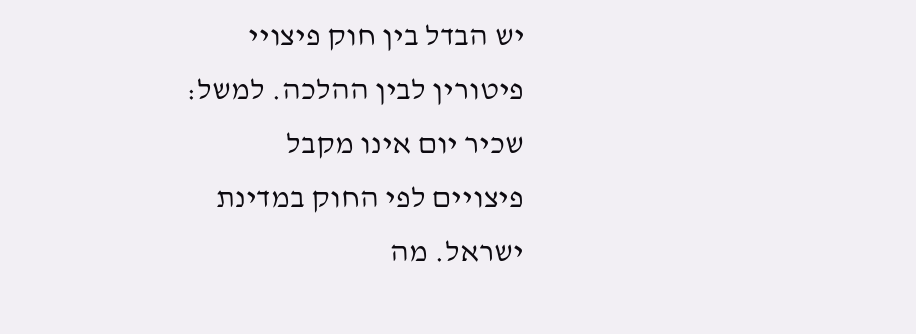יש הבדל בין חוק פיצויי פיטורין לבין ההלכה. למשל: שכיר יום אינו מקבל
פיצויים לפי החוק במדינת ישראל. מה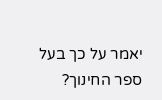יאמר על כך בעל ספר החינוך?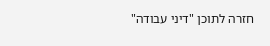חזרה לתוכן "דיני עבודה"